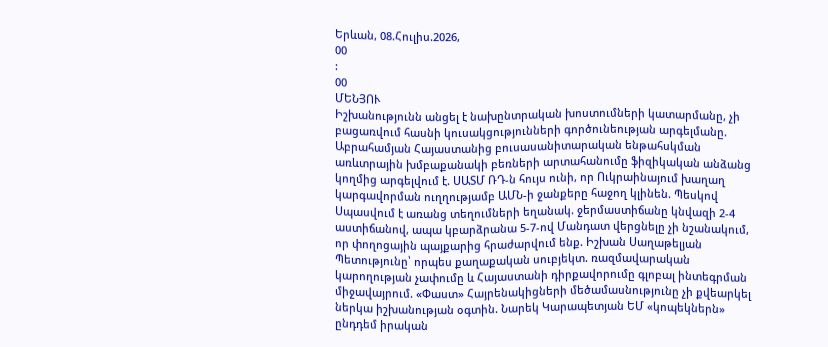Երևան, 08.Հուլիս.2026,
00
:
00
ՄԵՆՅՈՒ
Իշխանությունն անցել է նախընտրական խոստումների կատարմանը, չի բացառվում հասնի կուսակցությունների գործունեության արգելմանը. Աբրահամյան Հայաստանից բուսասանիտարական ենթահսկման առևտրային խմբաքանակի բեռների արտահանումը ֆիզիկական անձանց կողմից արգելվում է. ՍԱՏՄ ՌԴ-ն հույս ունի, որ Ուկրաինայում խաղաղ կարգավորման ուղղությամբ ԱՄՆ-ի ջանքերը հաջող կլինեն. Պեսկով Սպասվում է առանց տեղումների եղանակ. ջերմաստիճանը կնվազի 2-4 աստիճանով, ապա կբարձրանա 5-7-ով Մանդատ վերցնելը չի նշանակում, որ փողոցային պայքարից հրաժարվում ենք. Իշխան Սաղաթելյան Պետությունը՝ որպես քաղաքական սուբյեկտ. ռազմավարական կարողության չափումը և Հայաստանի դիրքավորումը գլոբալ ինտեգրման միջավայրում. «Փաստ» Հայրենակիցների մեծամասնությունը չի քվեարկել ներկա իշխանության օգտին. Նարեկ Կարապետյան ԵՄ «կոպեկներն» ընդդեմ իրական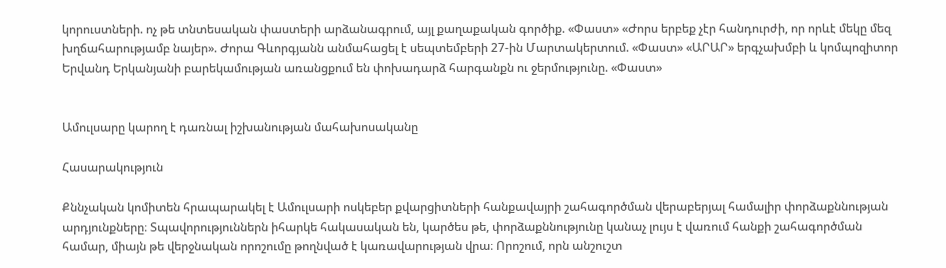կորուստների. ոչ թե տնտեսական փաստերի արձանագրում, այլ քաղաքական գործիք. «Փաստ» «Ժորս երբեք չէր հանդուրժի, որ որևէ մեկը մեզ խղճահարությամբ նայեր». Ժորա Գևորգյանն անմահացել է սեպտեմբերի 27-ին Մարտակերտում. «Փաստ» «ԱՐԱՐ» երգչախմբի և կոմպոզիտոր Երվանդ Երկանյանի բարեկամության առանցքում են փոխադարձ հարգանքն ու ջերմությունը. «Փաստ»


Ամուլսարը կարող է դառնալ իշխանության մահախոսականը

Հասարակություն

Քննչական կոմիտեն հրապարակել է Ամուլսարի ոսկեբեր քվարցիտների հանքավայրի շահագործման վերաբերյալ համալիր փորձաքննության արդյունքները։ Տպավորություններն իհարկե հակասական են, կարծես թե, փորձաքննությունը կանաչ լույս է վառում հանքի շահագործման համար, միայն թե վերջնական որոշումը թողնված է կառավարության վրա։ Որոշում, որն անշուշտ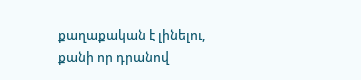քաղաքական է լինելու, քանի որ դրանով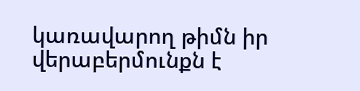կառավարող թիմն իր վերաբերմունքն է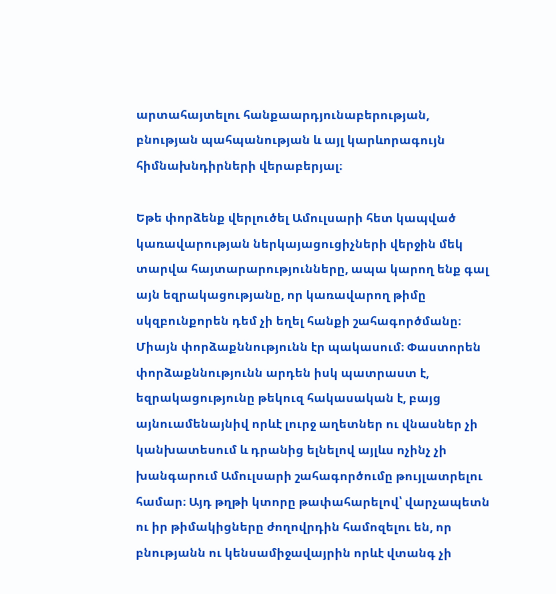արտահայտելու հանքաարդյունաբերության, բնության պահպանության և այլ կարևորագույն հիմնախնդիրների վերաբերյալ։

Եթե փորձենք վերլուծել Ամուլսարի հետ կապված կառավարության ներկայացուցիչների վերջին մեկ տարվա հայտարարությունները, ապա կարող ենք գալ այն եզրակացությանը, որ կառավարող թիմը սկզբունքորեն դեմ չի եղել հանքի շահագործմանը։ Միայն փորձաքննությունն էր պակասում։ Փաստորեն փորձաքննությունն արդեն իսկ պատրաստ է, եզրակացությունը թեկուզ հակասական է, բայց այնուամենայնիվ որևէ լուրջ աղետներ ու վնասներ չի կանխատեսում և դրանից ելնելով այլևս ոչինչ չի խանգարում Ամուլսարի շահագործումը թույլատրելու համար։ Այդ թղթի կտորը թափահարելով՝ վարչապետն ու իր թիմակիցները ժողովրդին համոզելու են, որ բնությանն ու կենսամիջավայրին որևէ վտանգ չի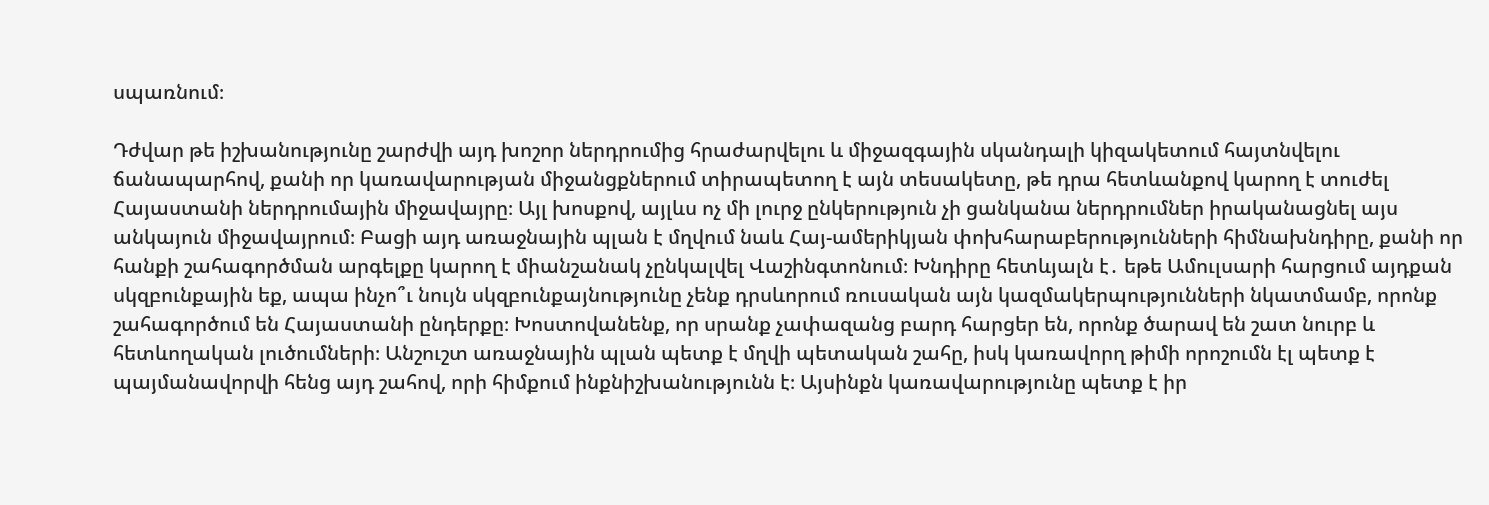սպառնում։

Դժվար թե իշխանությունը շարժվի այդ խոշոր ներդրումից հրաժարվելու և միջազգային սկանդալի կիզակետում հայտնվելու ճանապարհով, քանի որ կառավարության միջանցքներում տիրապետող է այն տեսակետը, թե դրա հետևանքով կարող է տուժել Հայաստանի ներդրումային միջավայրը։ Այլ խոսքով, այլևս ոչ մի լուրջ ընկերություն չի ցանկանա ներդրումներ իրականացնել այս անկայուն միջավայրում։ Բացի այդ առաջնային պլան է մղվում նաև Հայ-ամերիկյան փոխհարաբերությունների հիմնախնդիրը, քանի որ հանքի շահագործման արգելքը կարող է միանշանակ չընկալվել Վաշինգտոնում։ Խնդիրը հետևյալն է․ եթե Ամուլսարի հարցում այդքան սկզբունքային եք, ապա ինչո՞ւ նույն սկզբունքայնությունը չենք դրսևորում ռուսական այն կազմակերպությունների նկատմամբ, որոնք շահագործում են Հայաստանի ընդերքը։ Խոստովանենք, որ սրանք չափազանց բարդ հարցեր են, որոնք ծարավ են շատ նուրբ և հետևողական լուծումների։ Անշուշտ առաջնային պլան պետք է մղվի պետական շահը, իսկ կառավորղ թիմի որոշումն էլ պետք է պայմանավորվի հենց այդ շահով, որի հիմքում ինքնիշխանությունն է։ Այսինքն կառավարությունը պետք է իր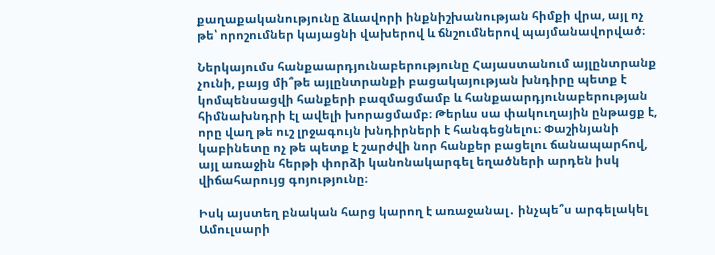քաղաքականությունը ձևավորի ինքնիշխանության հիմքի վրա, այլ ոչ թե՝ որոշումներ կայացնի վախերով և ճնշումներով պայմանավորված։

Ներկայումս հանքաարդյունաբերությունը Հայաստանում այլընտրանք չունի, բայց մի՞թե այլընտրանքի բացակայության խնդիրը պետք է կոմպենսացվի հանքերի բազմացմամբ և հանքաարդյունաբերության հիմնախնդրի էլ ավելի խորացմամբ։ Թերևս սա փակուղային ընթացք է, որը վաղ թե ուշ լրջագույն խնդիրների է հանգեցնելու։ Փաշինյանի կաբինետը ոչ թե պետք է շարժվի նոր հանքեր բացելու ճանապարհով, այլ առաջին հերթի փորձի կանոնակարգել եղածների արդեն իսկ վիճահարույց գոյությունը։

Իսկ այստեղ բնական հարց կարող է առաջանալ․ ինչպե՞ս արգելակել Ամուլսարի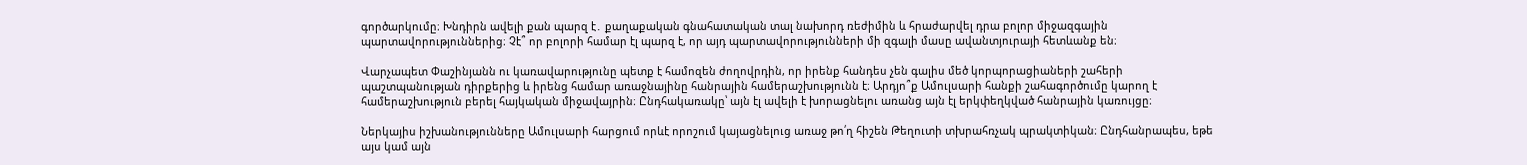գործարկումը։ Խնդիրն ավելի քան պարզ է․ քաղաքական գնահատական տալ նախորդ ռեժիմին և հրաժարվել դրա բոլոր միջազգային պարտավորություններից։ Չէ՞ որ բոլորի համար էլ պարզ է, որ այդ պարտավորությունների մի զգալի մասը ավանտյուրայի հետևանք են։

Վարչապետ Փաշինյանն ու կառավարությունը պետք է համոզեն ժողովրդին, որ իրենք հանդես չեն գալիս մեծ կորպորացիաների շահերի պաշտպանության դիրքերից և իրենց համար առաջնայինը հանրային համերաշխությունն է։ Արդյո՞ք Ամուլսարի հանքի շահագործումը կարող է համերաշխություն բերել հայկական միջավայրին։ Ընդհակառակը՝ այն էլ ավելի է խորացնելու առանց այն էլ երկփեղկված հանրային կառույցը։

Ներկայիս իշխանությունները Ամուլսարի հարցում որևէ որոշում կայացնելուց առաջ թո՛ղ հիշեն Թեղուտի տխրահռչակ պրակտիկան։ Ընդհանրապես, եթե այս կամ այն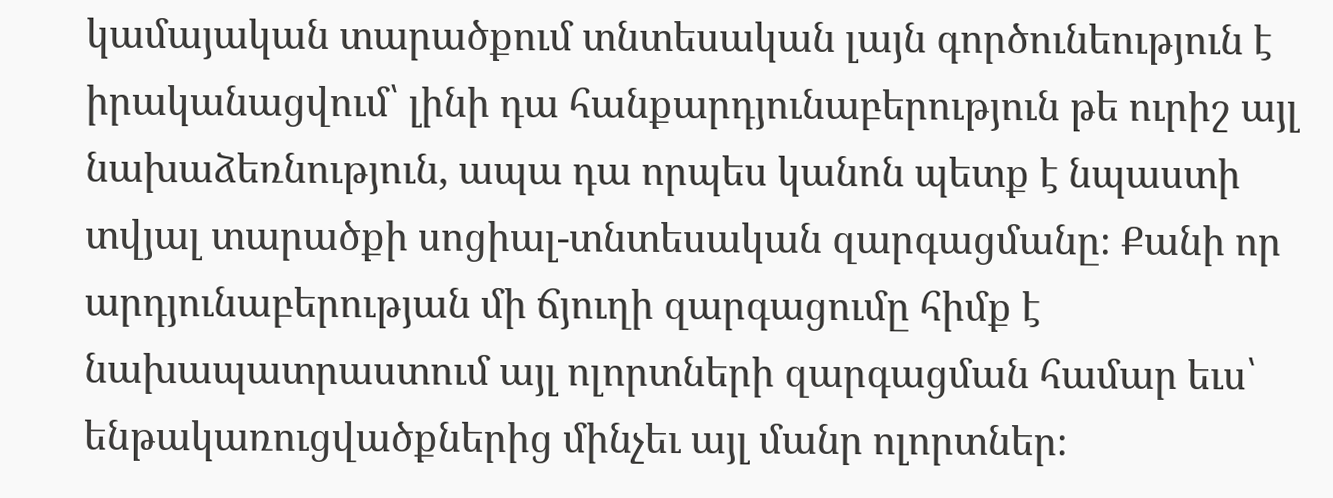կամայական տարածքում տնտեսական լայն գործունեություն է իրականացվում՝ լինի դա հանքարդյունաբերություն թե ուրիշ այլ նախաձեռնություն, ապա դա որպես կանոն պետք է նպաստի տվյալ տարածքի սոցիալ-տնտեսական զարգացմանը։ Քանի որ արդյունաբերության մի ճյուղի զարգացումը հիմք է նախապատրաստում այլ ոլորտների զարգացման համար եւս՝ ենթակառուցվածքներից մինչեւ այլ մանր ոլորտներ։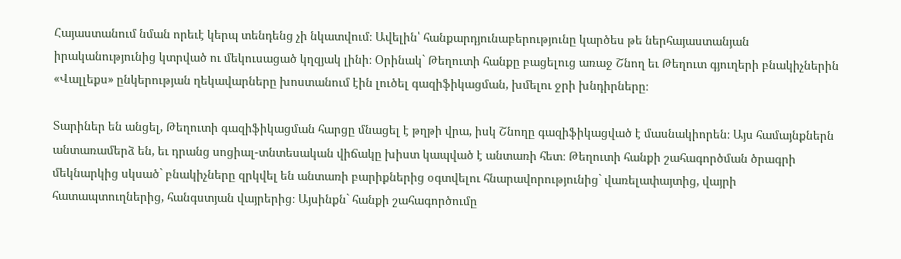Հայաստանում նման որեւէ կերպ տենդենց չի նկատվում։ Ավելին՝ հանքարդյունաբերությունը կարծես թե ներհայաստանյան իրականությունից կտրված ու մեկուսացած կղզյակ լինի։ Օրինակ` Թեղուտի հանքը բացելուց առաջ Շնող եւ Թեղուտ գյուղերի բնակիչներին «Վալլեքս» ընկերության ղեկավարները խոստանում էին լուծել գազիֆիկացման, խմելու ջրի խնդիրները։

Տարիներ են անցել, Թեղուտի գազիֆիկացման հարցը մնացել է թղթի վրա, իսկ Շնողը գազիֆիկացված է մասնակիորեն։ Այս համայնքներն անտառամերձ են, եւ դրանց սոցիալ-տնտեսական վիճակը խիստ կապված է անտառի հետ։ Թեղուտի հանքի շահագործման ծրագրի մեկնարկից սկսած` բնակիչները զրկվել են անտառի բարիքներից օգտվելու հնարավորությունից` վառելափայտից, վայրի հատապտուղներից, հանգստյան վայրերից։ Այսինքն` հանքի շահագործումը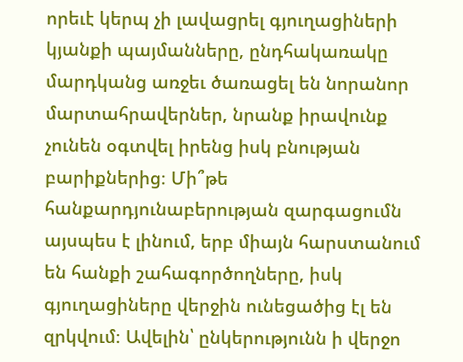որեւէ կերպ չի լավացրել գյուղացիների կյանքի պայմանները, ընդհակառակը մարդկանց առջեւ ծառացել են նորանոր մարտահրավերներ, նրանք իրավունք չունեն օգտվել իրենց իսկ բնության բարիքներից։ Մի՞թե հանքարդյունաբերության զարգացումն այսպես է լինում, երբ միայն հարստանում են հանքի շահագործողները, իսկ գյուղացիները վերջին ունեցածից էլ են զրկվում։ Ավելին՝ ընկերությունն ի վերջո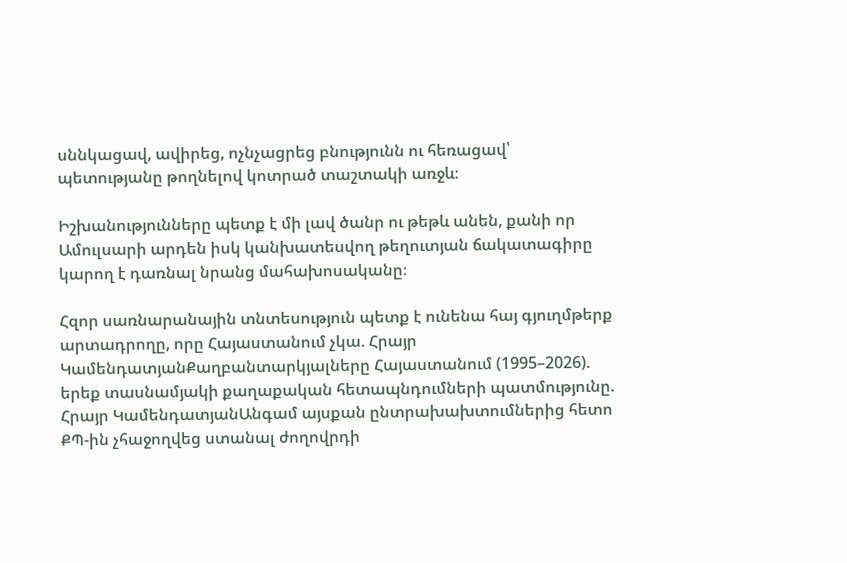սննկացավ, ավիրեց, ոչնչացրեց բնությունն ու հեռացավ՝ պետությանը թողնելով կոտրած տաշտակի առջև։

Իշխանությունները պետք է մի լավ ծանր ու թեթև անեն, քանի որ Ամուլսարի արդեն իսկ կանխատեսվող թեղուտյան ճակատագիրը կարող է դառնալ նրանց մահախոսականը։

Հզոր սառնարանային տնտեսություն պետք է ունենա հայ գյուղմթերք արտադրողը, որը Հայաստանում չկա. Հրայր ԿամենդատյանՔաղբանտարկյալները Հայաստանում (1995–2026). երեք տասնամյակի քաղաքական հետապնդումների պատմությունը. Հրայր ԿամենդատյանԱնգամ այսքան ընտրախախտումներից հետո ՔՊ-ին չհաջողվեց ստանալ ժողովրդի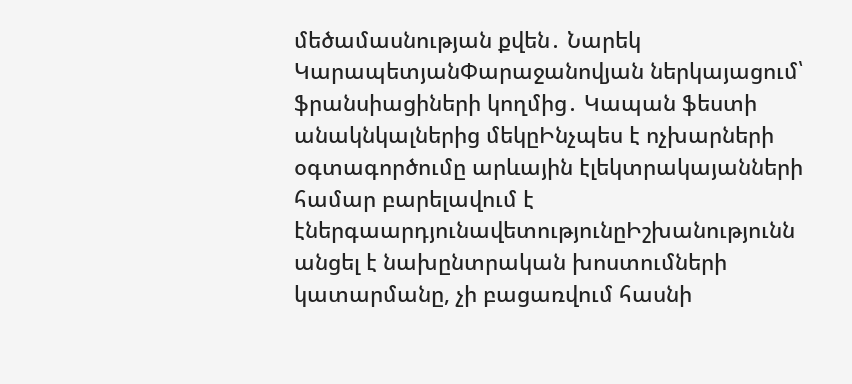մեծամասնության քվեն․ Նարեկ ԿարապետյանՓարաջանովյան ներկայացում՝ ֆրանսիացիների կողմից․ Կապան ֆեստի անակնկալներից մեկըԻնչպես է ոչխարների օգտագործումը արևային էլեկտրակայանների համար բարելավում է էներգաարդյունավետությունըԻշխանությունն անցել է նախընտրական խոստումների կատարմանը, չի բացառվում հասնի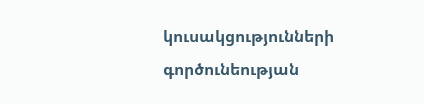կուսակցությունների գործունեության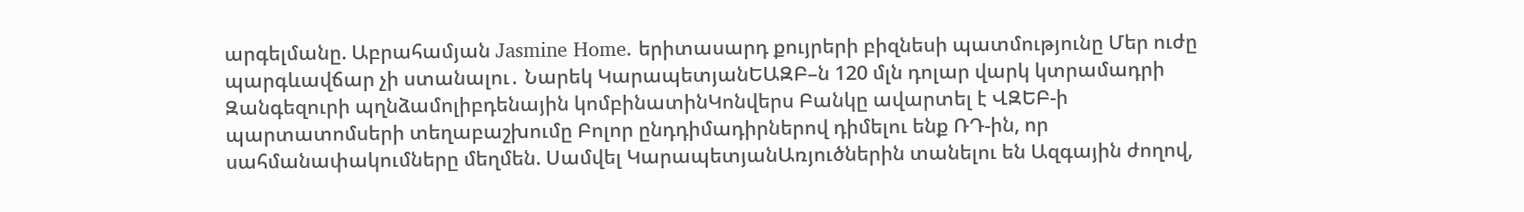արգելմանը. Աբրահամյան Jasmine Home. երիտասարդ քույրերի բիզնեսի պատմությունը Մեր ուժը պարգևավճար չի ստանալու․ Նարեկ ԿարապետյանԵԱԶԲ–ն 120 մլն դոլար վարկ կտրամադրի Զանգեզուրի պղնձամոլիբդենային կոմբինատինԿոնվերս Բանկը ավարտել է ՎԶԵԲ-ի պարտատոմսերի տեղաբաշխումը Բոլոր ընդդիմադիրներով դիմելու ենք ՌԴ-ին, որ սահմանափակումները մեղմեն. Սամվել ԿարապետյանԱռյուծներին տանելու են Ազգային ժողով,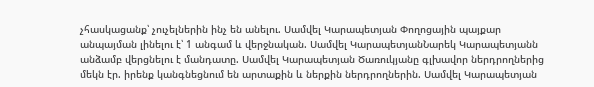չհասկացանք՝ չուչելներին ինչ են անելու. Սամվել Կարապետյան Փողոցային պայքար անպայման լինելու է՝ 1 անգամ և վերջնական. Սամվել ԿարապետյանՆարեկ Կարապետյանն անձամբ վերցնելու է մանդատը. Սամվել Կարապետյան Ծառուկյանը գլխավոր ներդրողներից մեկն էր. իրենք կանգնեցնում են արտաքին և ներքին ներդրողներին. Սամվել Կարապետյան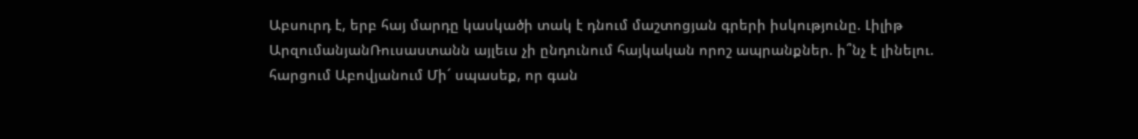Աբսուրդ է, երբ հայ մարդը կասկածի տակ է դնում մաշտոցյան գրերի իսկությունը. Լիլիթ ԱրզումանյանՌուսաստանն այլեւս չի ընդունում հայկական որոշ ապրանքներ. ի՞նչ է լինելու. հարցում Աբովյանում Մի´ սպասեք, որ գան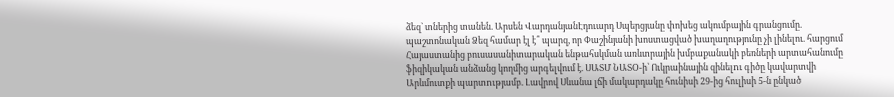ձեզ` տներից տանեն. Արսեն ՎարդանյանԷդուարդ Սպերցյանը փոխեց ակումբային գրանցումը. պաշտոնական Ձեզ համար էլ է՞ պարզ, որ Փաշինյանի խոստացված խաղաղությունը չի լինելու. հարցում Հայաստանից բուսասանիտարական ենթահսկման առևտրային խմբաքանակի բեռների արտահանումը ֆիզիկական անձանց կողմից արգելվում է. ՍԱՏՄ ՆԱՏՕ-ի՝ Ուկրաինային զինելnւ գիծը կավարտվի Արևմուտքի պարտnւթյամբ. Լավրով Սևանա լճի մակարդակը հունիսի 29-ից հուլիսի 5-ն ընկած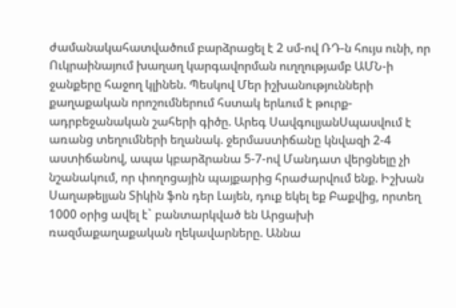ժամանակահատվածում բարձրացել է 2 սմ-ով ՌԴ-ն հույս ունի, որ Ուկրաինայում խաղաղ կարգավորման ուղղությամբ ԱՄՆ-ի ջանքերը հաջող կլինեն. Պեսկով Մեր իշխանությունների քաղաքական որոշումներում հստակ երևում է թուրք-ադրբեջանական շահերի գիծը. Արեգ ՍավգուլյանՍպասվում է առանց տեղումների եղանակ. ջերմաստիճանը կնվազի 2-4 աստիճանով, ապա կբարձրանա 5-7-ով Մանդատ վերցնելը չի նշանակում, որ փողոցային պայքարից հրաժարվում ենք. Իշխան Սաղաթելյան Տիկին ֆոն դեր Լայեն, դուք եկել եք Բաքվից, որտեղ 1000 օրից ավել է` բանտարկված են Արցախի ռազմաքաղաքական ղեկավարները. Աննա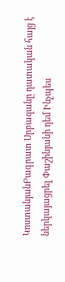ԿոստանյանԲագրատ Սրբազանը դատական հայց է ներկայացրել Փաշինյանի դեմ Ինչպես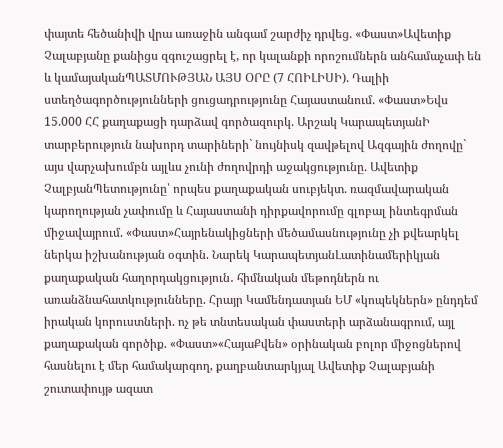փայտե հեծանիվի վրա առաջին անգամ շարժիչ դրվեց. «Փաստ»Ավետիք Չալաբյանը քանիցս զգուշացրել է, որ կալանքի որոշումներն անհամաչափ են և կամայականՊԱՏՄՈՒԹՅԱՆ ԱՅՍ ՕՐԸ (7 ՀՈԻԼԻՍԻ). Դալիի ստեղծագործությունների ցուցադրությունը Հայաստանում. «Փաստ»Եվս 15.000 ՀՀ քաղաքացի դարձավ գործազուրկ. Արշակ ԿարապետյանԻ տարբերություն նախորդ տարիների` նույնիսկ զավթելով Ազգային ժողովը` այս վարչախումբն այլևս չունի ժողովրդի աջակցությունը. Ավետիք ՉալբյանՊետությունը՝ որպես քաղաքական սուբյեկտ. ռազմավարական կարողության չափումը և Հայաստանի դիրքավորումը գլոբալ ինտեգրման միջավայրում. «Փաստ»Հայրենակիցների մեծամասնությունը չի քվեարկել ներկա իշխանության օգտին. Նարեկ ԿարապետյանԼատինամերիկյան քաղաքական հաղորդակցություն․ հիմնական մեթոդներն ու առանձնահատկությունները. Հրայր Կամենդատյան ԵՄ «կոպեկներն» ընդդեմ իրական կորուստների. ոչ թե տնտեսական փաստերի արձանագրում, այլ քաղաքական գործիք. «Փաստ»«ՀայաՔվեն» օրինական բոլոր միջոցներով հասնելու է մեր համակարգող, քաղբանտարկյալ Ավետիք Չալաբյանի շուտափույթ ազատ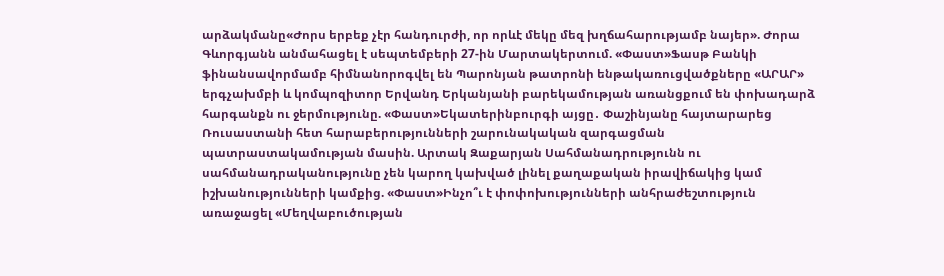արձակմանը«Ժորս երբեք չէր հանդուրժի, որ որևէ մեկը մեզ խղճահարությամբ նայեր». Ժորա Գևորգյանն անմահացել է սեպտեմբերի 27-ին Մարտակերտում. «Փաստ»Ֆասթ Բանկի ֆինանսավորմամբ հիմնանորոգվել են Պարոնյան թատրոնի ենթակառուցվածքները «ԱՐԱՐ» երգչախմբի և կոմպոզիտոր Երվանդ Երկանյանի բարեկամության առանցքում են փոխադարձ հարգանքն ու ջերմությունը. «Փաստ»Եկատերինբուրգի այցը․ Փաշինյանը հայտարարեց Ռուսաստանի հետ հարաբերությունների շարունակական զարգացման պատրաստակամության մասին. Արտակ Զաքարյան Սահմանադրությունն ու սահմանադրականությունը չեն կարող կախված լինել քաղաքական իրավիճակից կամ իշխանությունների կամքից. «Փաստ»Ինչո՞ւ է փոփոխությունների անհրաժեշտություն առաջացել «Մեղվաբուծության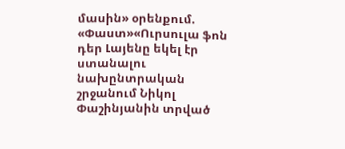մասին» օրենքում. «Փաստ»«Ուրսուլա ֆոն դեր Լայենը եկել էր ստանալու նախընտրական շրջանում Նիկոլ Փաշինյանին տրված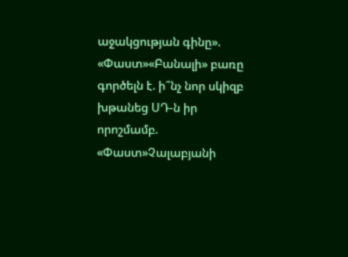աջակցության գինը». «Փաստ»«Բանալի» բառը գործելն է. ի՞նչ նոր սկիզբ խթանեց ՍԴ-ն իր որոշմամբ. «Փաստ»Չալաբյանի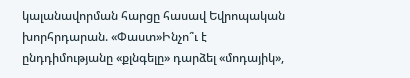կալանավորման հարցը հասավ Եվրոպական խորհրդարան. «Փաստ»Ինչո՞ւ է ընդդիմությանը «քլնգելը» դարձել «մոդայիկ»,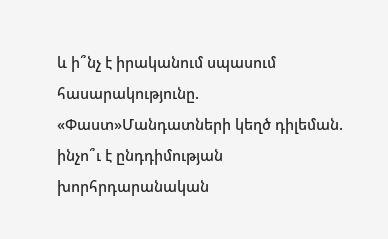և ի՞նչ է իրականում սպասում հասարակությունը. «Փաստ»Մանդատների կեղծ դիլեման. ինչո՞ւ է ընդդիմության խորհրդարանական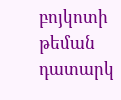բոյկոտի թեման դատարկ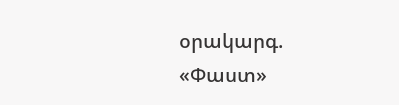օրակարգ. «Փաստ»